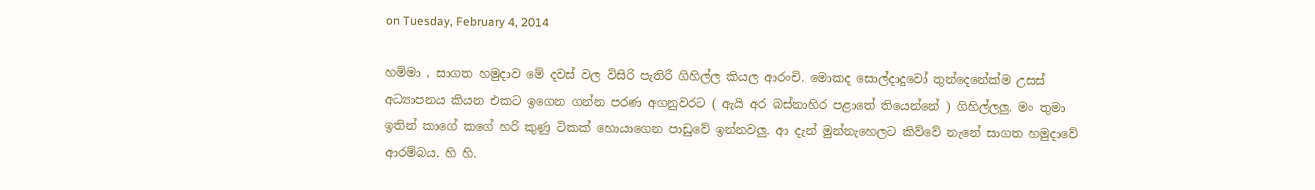on Tuesday, February 4, 2014

හම්මා , සාගත හමුදාව මේ දවස් වල විසිරි පැතිරී ගිහිල්ල කියල ආරංචි. මොකද සොල්දාදුවෝ තුන්දෙනේක්ම උසස් අධ්‍යාපනය කියන එකට ඉගෙන ගන්න පරණ අගනුවරට ( ඇයි අර බස්නාහිර පළාතේ තියෙන්නේ ) ගිහිල්ලලු. මං තුමා ඉතින් කාගේ කගේ හරි කුණු ටිකක් හොයාගෙන පාඩුවේ ඉන්නවලු. ආ දැන් මුන්නැහෙලට කිව්වේ නැනේ සාගත හමුදාවේ ආරම්බය. හි හි.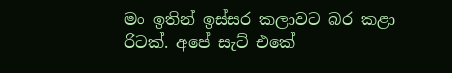මං ඉතින් ඉස්සර කලාවට බර කළා රිටක්. අපේ සැට් එකේ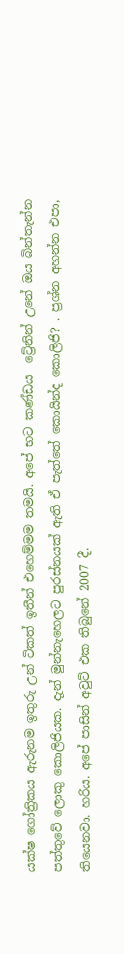යක්ෂ ගෝත්‍රිකය ඇරුනම ඉතුරු උන් ටිකත් ඉතීන් එහෙම්මම තමයි. අපේ භට කණ්ඩය  ට්‍රේනින් උනේ ඔය බින්තැන්න පත්තුවේ ලොකු කොලිජියක. දැන් මුන්නැහෙලට පුරස්නයක් ඇති ඒ පැත්තේ කොයින්ද කොලිජි? . ප්‍රශ්න අහන්න එපා, තියෙනවා. හරිය. අපේ පාසින් අවුට් එක තිබුනේ 2007 දී.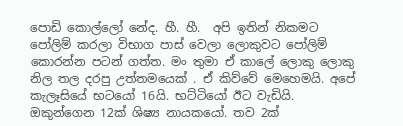පොඩි කොල්ලෝ නේද. හී. හී.  අපි ඉතින් නිකමට පෝලිම් කරලා විභාග පාස් වෙලා ලොකුවට පෝලිම් කොරන්න පටන් ගත්ත. මං තුමා ඒ කාලේ ලොකු ලොකු නිල තල දරපු උත්තමයෙක් . ඒ කිව්වේ මෙහෙමයි. අපේ කැලෑසියේ භටයෝ 16යි. භට්ටියෝ ඊට වැඩියි. ඔකුන්ගෙන 12ක් ශිෂ්‍ය නායකයෝ. තව 2ක්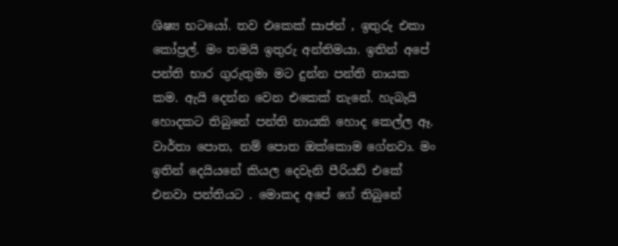ශිෂ්‍ය භටයෝ. තව එකෙක් සාජන් , ඉතුරු එකා කෝප්‍රල්. මං තමයි ඉතුරු අන්තිමයා. ඉතින් අපේ පන්ති භාර ගුරුතුමා මට දුන්න පන්ති නායක කම. ඇයි දෙන්න වෙන එකෙක් නැනේ. හැබැයි හොදකට තිබුනේ පන්ති නායකි හොද කෙල්ල ඈ. වාර්තා පොත, නම් පොත ඔක්කොම ගේනවා. මං ඉතින් දෙයියනේ කියල දෙවැනි පීරියඩ් එකේ එනවා පන්තියට . මොකද අපේ ගේ තිබුනේ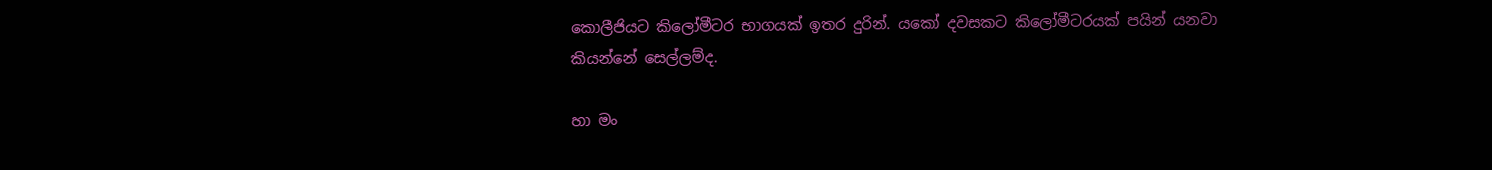කොලීජියට කිලෝමීටර භාගයක් ඉතර දුරින්. යකෝ දවසකට කිලෝමීටරයක් පයින් යනවා කියන්නේ සෙල්ලම්ද.

හා මං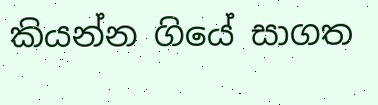කියන්න ගියේ සාගත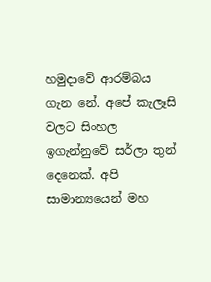හමුදාවේ ආරම්බය ගැන නේ. අපේ කැලෑසි වලට සිංහල ඉගැන්නුවේ සර්ලා තුන් දෙනෙක්. අපි සාමාන්‍යයෙන් මහ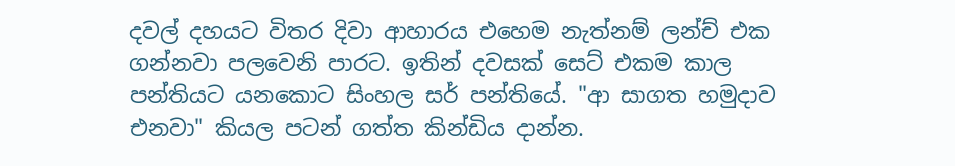දවල් දහයට විතර දිවා ආහාරය එහෙම නැත්නම් ලන්ච් එක ගන්නවා පලවෙනි පාරට. ඉතින් දවසක් සෙට් එකම කාල පන්තියට යනකොට සිංහල සර් පන්තියේ. "ආ සාගත හමුදාව එනවා" කියල පටන් ගත්ත කින්ඩිය දාන්න.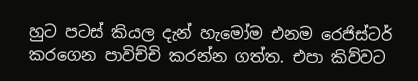හුට පටස් කියල දැන් හැමෝම එනම රෙජිස්ටර් කරගෙන පාවිච්චි කරන්න ගත්ත. එපා කිව්වට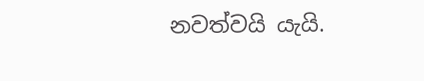නවත්වයි යැයි.